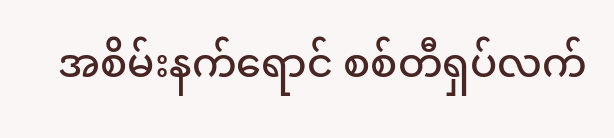အစိမ်းနက်ရောင် စစ်တီရှပ်လက်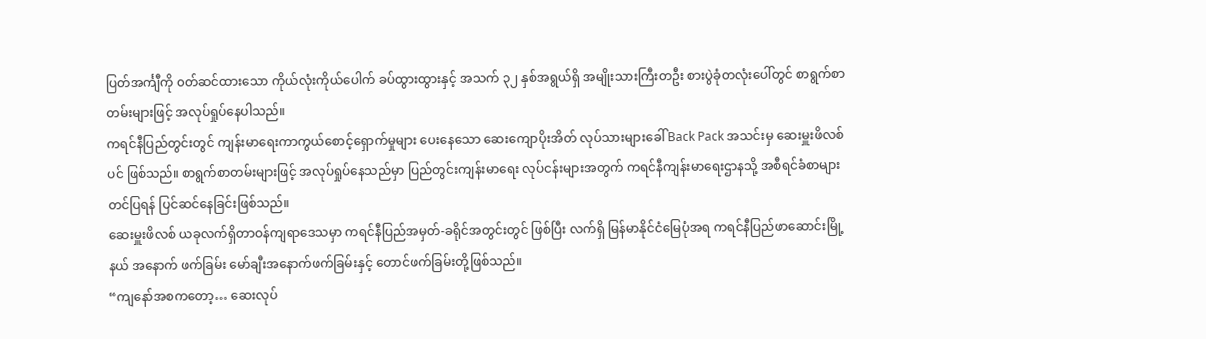ပြတ်အင်္ကျီကို ၀တ်ဆင်ထားသော ကိုယ်လုံးကိုယ်ပေါက် ခပ်ထွားထွားနှင့် အသက် ၃၂ နှစ်အရွယ်ရှိ အမျိုးသားကြီးတဦး စားပွဲခုံတလုံးပေါ်တွင် စာရွက်စာတမ်းများဖြင့် အလုပ်ရှုပ်နေပါသည်။
ကရင်နီပြည်တွင်းတွင် ကျန်းမာရေးကာကွယ်စောင့်ရှောက်မှုများ ပေးနေသော ဆေးကျောပိုးအိတ် လုပ်သားများခေါ် Back Pack အသင်းမှ ဆေးမှူးဖိလစ်ပင် ဖြစ်သည်။ စာရွက်စာတမ်းများဖြင့် အလုပ်ရှုပ်နေသည်မှာ ပြည်တွင်းကျန်းမာရေး လုပ်ငန်းများအတွက် ကရင်နီကျန်းမာရေးဌာနသို့ အစီရင်ခံစာများ တင်ပြရန် ပြင်ဆင်နေခြင်းဖြစ်သည်။
ဆေးမှူးဖိလစ် ယခုလက်ရှိတာဝန်ကျရာဒေသမှာ ကရင်နီပြည်အမှတ်-ခရိုင်အတွင်းတွင် ဖြစ်ပြီး လက်ရှိ မြန်မာနိုင်ငံမြေပုံအရ ကရင်နီပြည်ဖာဆောင်းမြို့နယ် အနောက် ဖက်ခြမ်း မော်ချီးအနောက်ဖက်ခြမ်းနှင့် တောင်ဖက်ခြမ်းတို့ဖြစ်သည်။
“ကျနော်အစကတော့… ဆေးလုပ်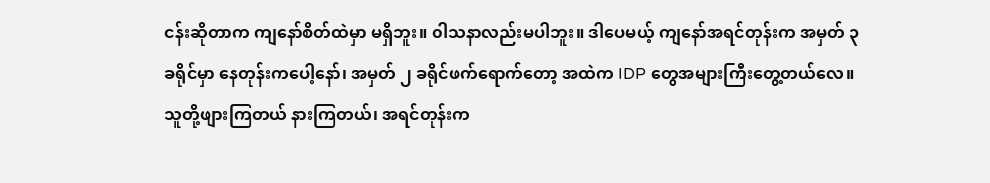ငန်းဆိုတာက ကျနော်စိတ်ထဲမှာ မရှိဘူး။ ၀ါသနာလည်းမပါဘူး။ ဒါပေမယ့် ကျနော်အရင်တုန်းက အမှတ် ၃ ခရိုင်မှာ နေတုန်းကပေါ့နော်၊ အမှတ် ၂ ခရိုင်ဖက်ရောက်တော့ အထဲက IDP တွေအများကြီးတွေ့တယ်လေ။ သူတို့ဖျားကြတယ် နားကြတယ်၊ အရင်တုန်းက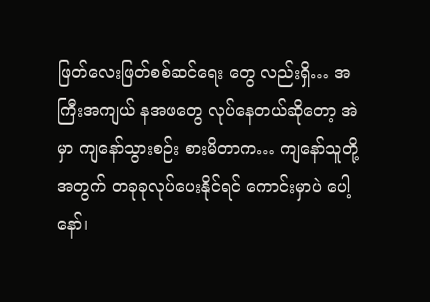ဖြတ်လေးဖြတ်စစ်ဆင်ရေး တွေ လည်းရှိ… အကြီးအကျယ် နအဖတွေ လုပ်နေတယ်ဆိုတော့ အဲမှာ ကျနော်သွားစဉ်း စားမိတာက… ကျနော်သူတို့အတွက် တခုခုလုပ်ပေးနိုင်ရင် ကောင်းမှာပဲ ပေါ့နော်၊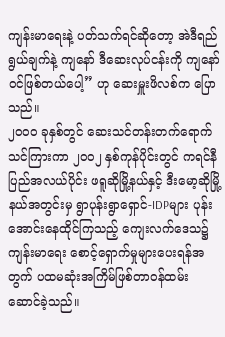ကျန်းမာရေးနဲ့ ပတ်သက်ရင်ဆိုတော့ အဲဒီရည်ရွယ်ချက်နဲ့ ကျနော် ဒီဆေးလုပ်ငန်းကို ကျနော်ဝင်ဖြစ်တယ်ပေါ့” ဟု ဆေးမှူးဖိလစ်က ပြောသည်။
၂၀၀၀ ခုနှစ်တွင် ဆေးသင်တန်းတက်ရောက်သင်ကြားကာ ၂၀၀၂ နှစ်ကုန်ပိုင်းတွင် ကရင်နီပြည်အလယ်ပိုင်း ဖရူဆိုမြို့နယ်နှင့် ဒီးမော့ဆိုမြို့နယ်အတွင်းမှ ရွာပုန်းရွာရှောင်-IDPများ ပုန်းအောင်းနေထိုင်ကြသည့် ကျေးလက်ဒေသ၌ ကျန်းမာရေး စောင့်ရှောက်မှုများပေးရန်အတွက် ပထမဆုံးအကြိမ်ဖြစ်တာဝန်ထမ်း ဆောင်ခဲ့သည်။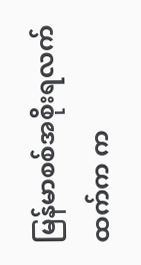မြန်မာစစ်အစိုးရလက်ထက်က က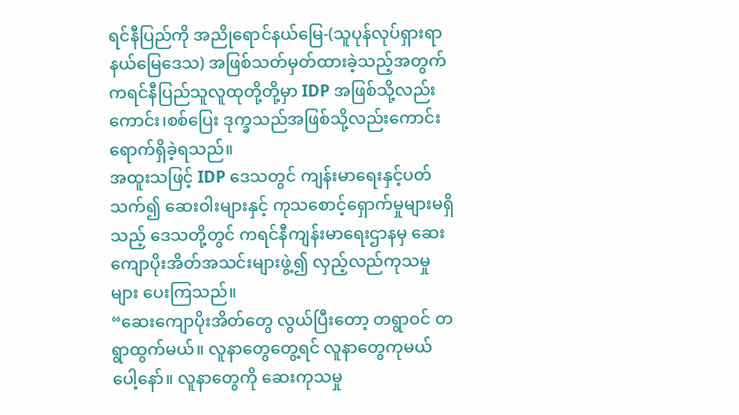ရင်နီပြည်ကို အညိုရောင်နယ်မြေ-(သူပုန်လုပ်ရှားရာ နယ်မြေဒေသ) အဖြစ်သတ်မှတ်ထားခဲ့သည့်အတွက် ကရင်နီပြည်သူလူထုတို့တို့မှာ IDP အဖြစ်သို့လည်းကောင်း၊စစ်ပြေး ဒုက္ခသည်အဖြစ်သို့လည်းကောင်း ရောက်ရှိခဲ့ရသည်။
အထူးသဖြင့် IDP ဒေသတွင် ကျန်းမာရေးနှင့်ပတ်သက်၍ ဆေးဝါးများနှင့် ကုသစောင့်ရှောက်မှုများမရှိသည့် ဒေသတို့တွင် ကရင်နီကျန်းမာရေးဌာနမှ ဆေးကျောပိုးအိတ်အသင်းများဖွဲ့၍ လှည့်လည်ကုသမှုများ ပေးကြသည်။
“ဆေးကျောပိုးအိတ်တွေ လွယ်ပြီးတော့ တရွာဝင် တရွာထွက်မယ်။ လူနာတွေတွေ့ရင် လူနာတွေကုမယ် ပေါ့နော်။ လူနာတွေကို ဆေးကုသမှု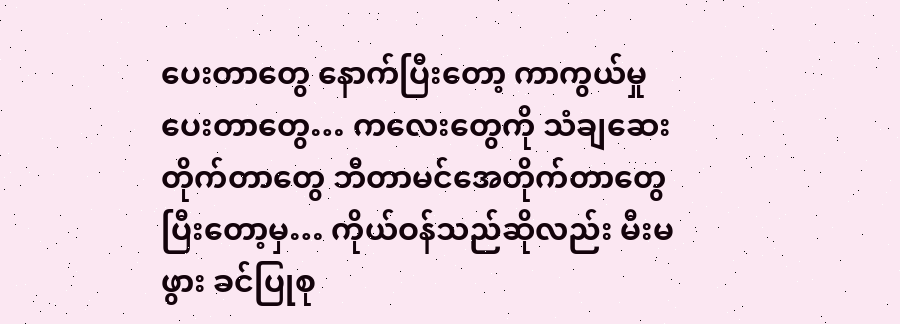ပေးတာတွေ နောက်ပြီးတော့ ကာကွယ်မှုပေးတာတွေ… ကလေးတွေကို သံချဆေးတိုက်တာတွေ ဘီတာမင်အေတိုက်တာတွေ ပြီးတော့မှ… ကိုယ်ဝန်သည်ဆိုလည်း မီးမဖွား ခင်ပြုစု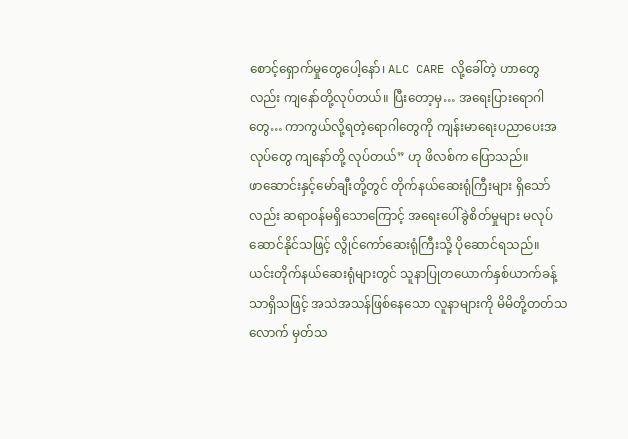စောင့်ရှောက်မှုတွေပေါ့နော်၊ ALC CARE လို့ခေါ်တဲ့ ဟာတွေလည်း ကျနော်တို့လုပ်တယ်။ ပြီးတော့မှ… အရေးပြားရောဂါတွေ… ကာကွယ်လို့ရတဲ့ရောဂါတွေကို ကျန်းမာရေးပညာပေးအလုပ်တွေ ကျနော်တို့ လုပ်တယ်” ဟု ဖိလစ်က ပြောသည်။
ဖာဆောင်းနှင့်မော်ချီးတို့တွင် တိုက်နယ်ဆေးရုံကြီးများ ရှိသော်လည်း ဆရာဝန်မရှိသောကြောင့် အရေးပေါ်ခွဲစိတ်မှုများ မလုပ်ဆောင်နိုင်သဖြင့် လွိုင်ကော်ဆေးရုံကြီးသို့ ပိုဆောင်ရသည်။
ယင်းတိုက်နယ်ဆေးရုံများတွင် သူနာပြုတယောက်နှစ်ယာက်ခန့်သာရှိသဖြင့် အသဲအသန်ဖြစ်နေသော လူနာများကို မိမိတို့တတ်သလောက် မှတ်သ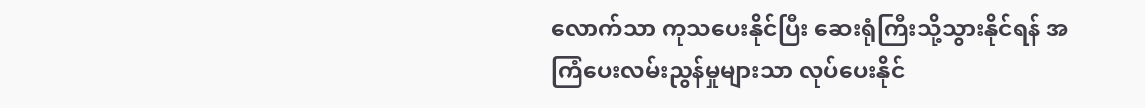လောက်သာ ကုသပေးနိုင်ပြီး ဆေးရုံကြီးသို့သွားနိုင်ရန် အကြံပေးလမ်းညွန်မှုများသာ လုပ်ပေးနိုင်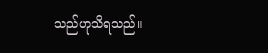သည်ဟုသိရသည်။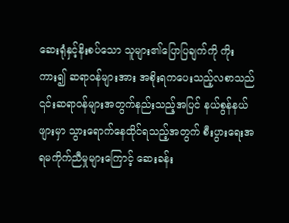ဆေးရုံနှင့်နိးစပ်သော သူများ၏ပြောပြချက်ကို ကိုးကား၍ ဆရာဝန်များအား အစိုးရကပေးသည့်လစာသည် ၎င်းဆရာဝန်များအတွက်နည်းသည့်အပြင် နယ်စွန်နယ်ဖျားမှာ သွားရောက်နေထိုင်ရသည့်အတွက် စီးပွားရေးအရမကိုက်ညီမှုများကြောင့် ဆေးခန်း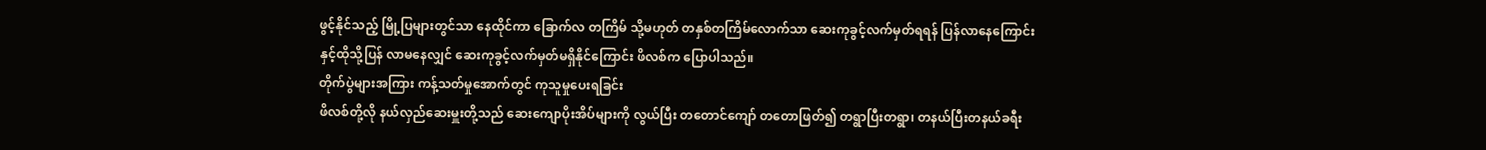ဖွင့်နိုင်သည့် မြို့ပြများတွင်သာ နေထိုင်ကာ ခြောက်လ တကြိမ် သို့မဟုတ် တနှစ်တကြိမ်လောက်သာ ဆေးကုခွင့်လက်မှတ်ရရန် ပြန်လာနေကြောင်း နှင့်ထိုသို့ပြန် လာမနေလျှင် ဆေးကုခွင့်လက်မှတ်မရှိနိုင်ကြောင်း ဖိလစ်က ပြောပါသည်။
တိုက်ပွဲများအကြား ကန့်သတ်မှုအောက်တွင် ကုသူမှုပေးရခြင်း
ဖိလစ်တို့လို နယ်လှည်ဆေးမှူးတို့သည် ဆေးကျောပိုးအိပ်များကို လွယ်ပြီး တတောင်ကျော် တတောဖြတ်၍ တရွာပြီးတရွာ၊ တနယ်ပြီးတနယ်ခရီး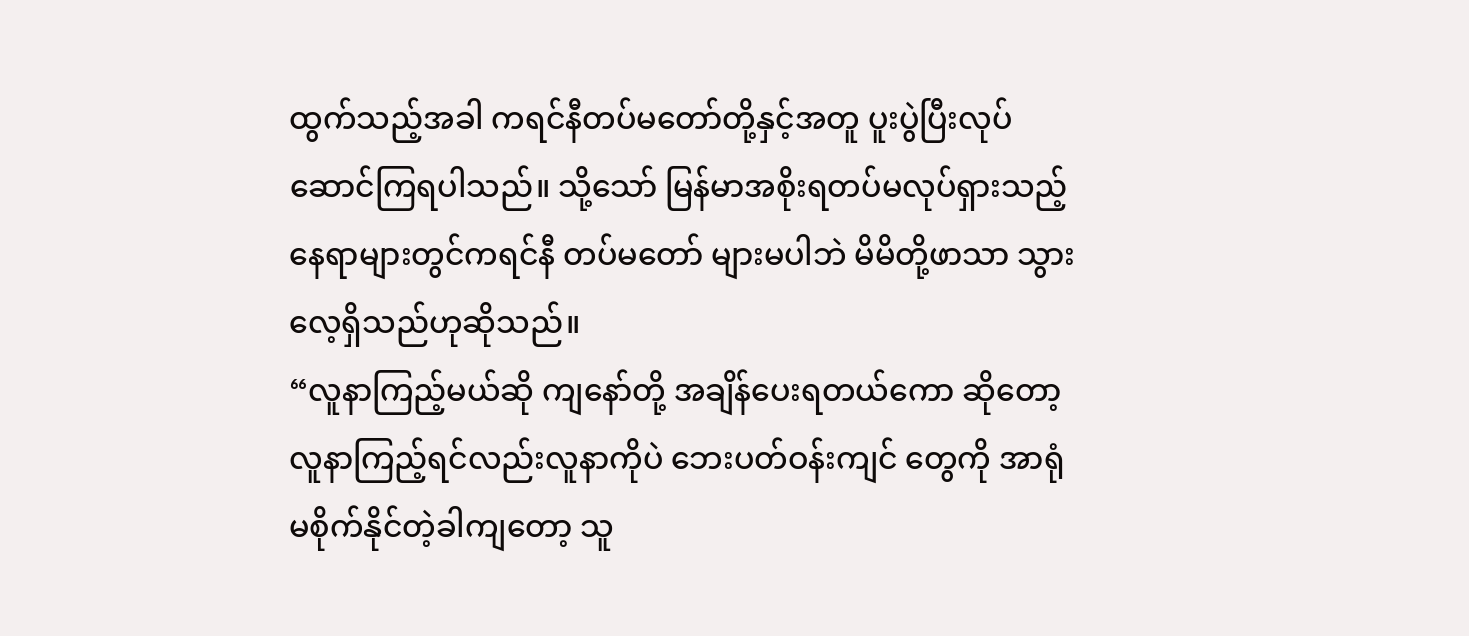ထွက်သည့်အခါ ကရင်နီတပ်မတော်တို့နှင့်အတူ ပူးပွဲပြီးလုပ်ဆောင်ကြရပါသည်။ သို့သော် မြန်မာအစိုးရတပ်မလုပ်ရှားသည့် နေရာများတွင်ကရင်နီ တပ်မတော် များမပါဘဲ မိမိတို့ဖာသာ သွားလေ့ရှိသည်ဟုဆိုသည်။
“လူနာကြည့်မယ်ဆို ကျနော်တို့ အချိန်ပေးရတယ်ကော ဆိုတော့ လူနာကြည့်ရင်လည်းလူနာကိုပဲ ဘေးပတ်ဝန်းကျင် တွေကို အာရုံမစိုက်နိုင်တဲ့ခါကျတော့ သူ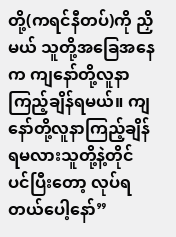တို့(ကရင်နီတပ်)ကို ညှိမယ် သူတို့အခြေအနေက ကျနော်တို့လူနာကြည့်ချိန်ရမယ်။ ကျနော်တို့လူနာကြည့်ချိန်ရမလားသူတို့နဲ့တိုင် ပင်ပြီးတော့ လုပ်ရတယ်ပေါ့နော်”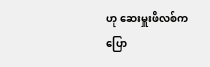ဟု ဆေးမှူးဖိလစ်က ပြော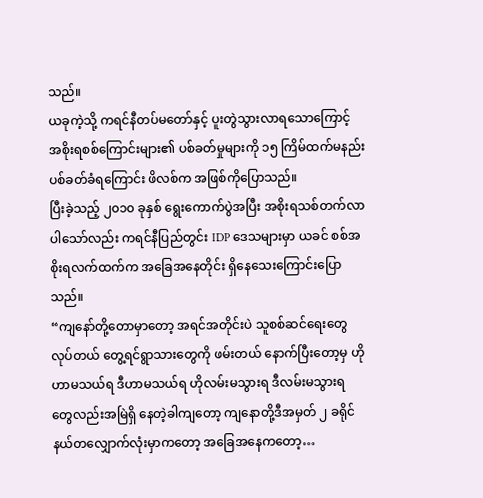သည်။
ယခုကဲ့သို့ ကရင်နီတပ်မတော်နှင့် ပူးတွဲသွားလာရသောကြောင့် အစိုးရစစ်ကြောင်းများ၏ ပစ်ခတ်မှုများကို ၁၅ ကြိမ်ထက်မနည်း ပစ်ခတ်ခံရကြောင်း ဖိလစ်က အဖြစ်ကိုပြောသည်။
ပြီးခဲ့သည့် ၂၀၁၀ ခုနှစ် ရွေးကောက်ပွဲအပြီး အစိုးရသစ်တက်လာပါသော်လည်း ကရင်နီပြည်တွင်း IDP ဒေသများမှာ ယခင် စစ်အစိုးရလက်ထက်က အခြေအနေတိုင်း ရှိနေသေးကြောင်းပြောသည်။
“ကျနော်တို့တောမှာတော့ အရင်အတိုင်းပဲ သူစစ်ဆင်ရေးတွေ လုပ်တယ် တွေ့ရင်ရွာသားတွေကို ဖမ်းတယ် နောက်ပြီးတော့မှ ဟိုဟာမသယ်ရ ဒီဟာမသယ်ရ ဟိုလမ်းမသွားရ ဒီလမ်းမသွားရ တွေလည်းအမြဲရှိ နေတဲ့ခါကျတော့ ကျနောတို့ဒီအမှတ် ၂ ခရိုင်နယ်တလျှောက်လုံးမှာကတော့ အခြေအနေကတော့…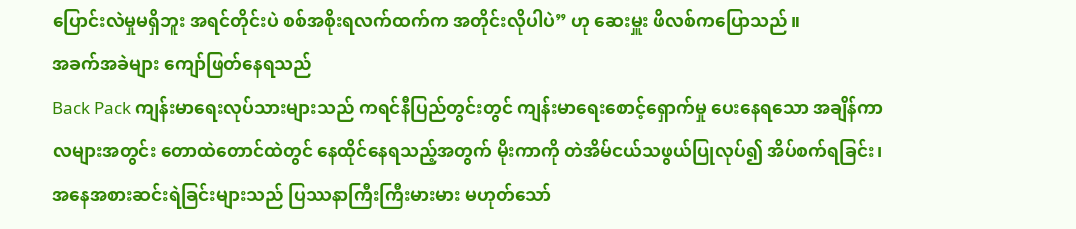ပြောင်းလဲမှုမရှိဘူး အရင်တိုင်းပဲ စစ်အစိုးရလက်ထက်က အတိုင်းလိုပါပဲ” ဟု ဆေးမှူး ဖိလစ်ကပြောသည်။
အခက်အခဲများ ကျော်ဖြတ်နေရသည်
Back Pack ကျန်းမာရေးလုပ်သားများသည် ကရင်နီပြည်တွင်းတွင် ကျန်းမာရေးစောင့်ရှောက်မှု ပေးနေရသော အချိန်ကာလများအတွင်း တောထဲတောင်ထဲတွင် နေထိုင်နေရသည့်အတွက် မိုးကာကို တဲအိမ်ငယ်သဖွယ်ပြုလုပ်၍ အိပ်စက်ရခြင်း၊ အနေအစားဆင်းရဲခြင်းများသည် ပြဿနာကြီးကြီးမားမား မဟုတ်သော်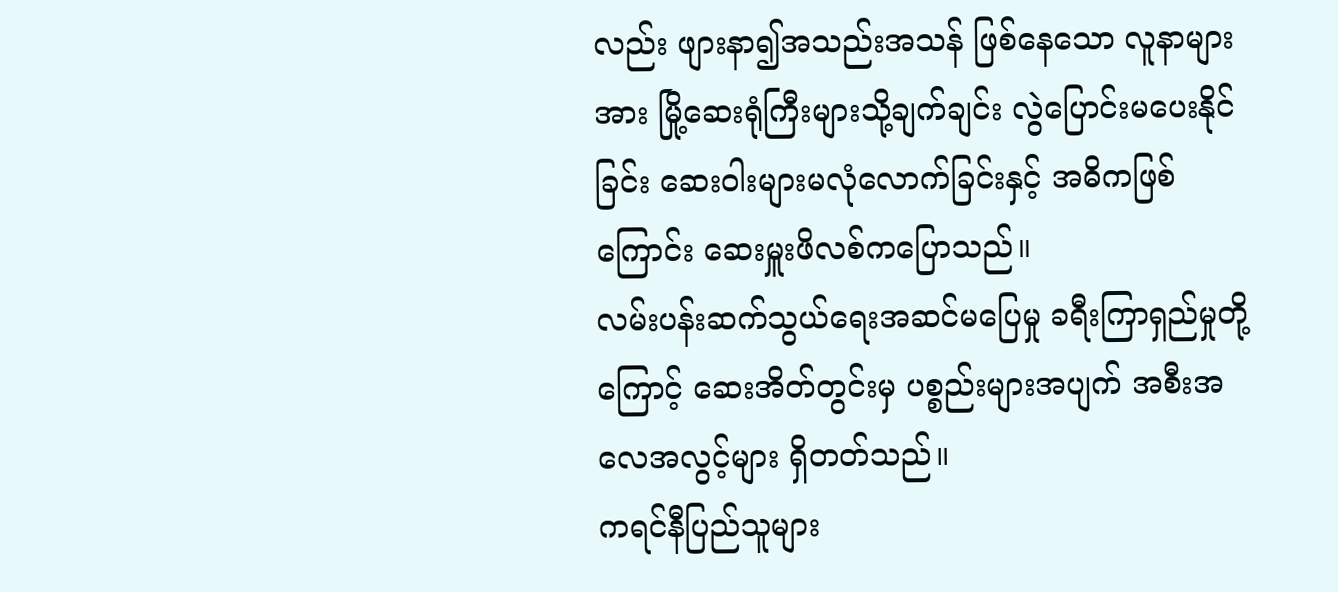လည်း ဖျားနာ၍အသည်းအသန် ဖြစ်နေသော လူနာများအား မြို့ဆေးရုံကြီးများသို့ချက်ချင်း လွဲပြောင်းမပေးနိုင်ခြင်း ဆေးဝါးများမလုံလောက်ခြင်းနှင့် အဓိကဖြစ်ကြောင်း ဆေးမှူးဖိလစ်ကပြောသည်။
လမ်းပန်းဆက်သွယ်ရေးအဆင်မပြေမှု ခရီးကြာရှည်မှုတို့ကြောင့် ဆေးအိတ်တွင်းမှ ပစ္စည်းများအပျက် အစီးအလေအလွင့်များ ရှိတတ်သည်။
ကရင်နီပြည်သူများ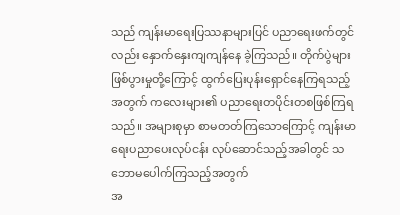သည် ကျန်းမာရေးပြဿနာများပြင် ပညာရေးဖက်တွင်လည်း နှောက်နှေးကျကျန်နေ ခဲ့ကြသည်။ တိုက်ပွဲများဖြစ်ပွားမှုတို့ကြောင့် ထွက်ပြေးပုန်းရှောင်နေကြရသည့်အတွက် ကလေးများ၏ ပညာရေးတပိုင်းတစဖြစ်ကြရသည်။ အများစုမှာ စာမတတ်ကြသောကြောင့် ကျန်းမာရေးပညာပေးလုပ်ငန်း လုပ်ဆောင်သည့်အခါတွင် သဘောမပေါက်ကြသည့်အတွက်
အ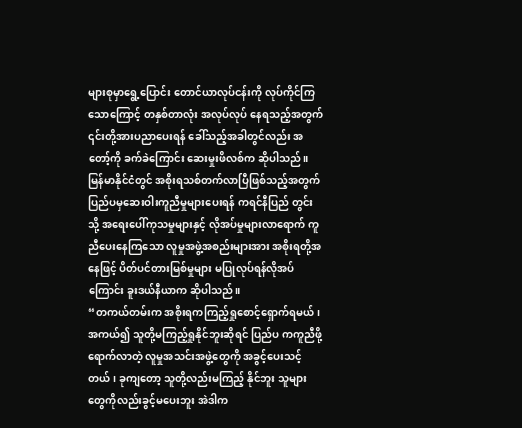များစုမှာရွေ့ပြောင်း တောင်ယာလုပ်ငန်းကို လုပ်ကိုင်ကြသောကြောင့် တနှစ်တာလုံး အလုပ်လုပ် နေရသည့်အတွက် ၎င်းတို့အားပညာပေးရန် ခေါ်သည့်အခါတွင်လည်း အတော့်ကို ခက်ခဲကြောင်း ဆေးမှုးဖိလစ်က ဆိုပါသည်။
မြန်မာနိုင်ငံတွင် အစိုးရသစ်တက်လာပြီဖြစ်သည့်အတွက် ပြည်ပမှဆေးဝါးကူညီမှုများပေးရန် ကရင်နီပြည် တွင်းသို့ အရေးပေါ်ကုသမှုများနှင့် လိုအပ်မှုများလာရောက် ကူညီပေးနေကြသော လူမှုအဖွဲ့အစည်းများအား အစိုးရတို့အနေဖြင့် ပိတ်ပင်တားမြစ်မှုများ မပြုလုပ်ရန်လိုအပ်ကြောင်း ခူးဒယ်နီယာက ဆိုပါသည်။
“တကယ်တမ်းက အစိုးရကကြည့်ရှုစောင့်ရှောက်ရမယ်၊ အကယ်၍ သူတို့မကြည့်ရှုနိုင်ဘူးဆိုရင် ပြည်ပ ကကူညီဖို့ ရောက်လာတဲ့ လူမှုအသင်းအဖွဲ့တွေကို အခွင့်ပေးသင့်တယ်၊ ခုကျတော့ သူတို့လည်းမကြည့် နိုင်ဘူး သူများတွေကိုလည်းခွင့်မပေးဘူး အဲဒါက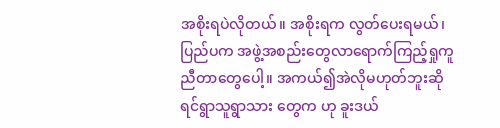အစိုးရပဲလိုတယ်။ အစိုးရက လွတ်ပေးရမယ်၊ပြည်ပက အဖွဲ့အစည်းတွေလာရောက်ကြည့်ရှုကူညီတာတွေပေါ့။ အကယ်၍အဲလိုမဟုတ်ဘူးဆိုရင်ရွာသူရွာသား တွေက ဟု ခူးဒယ်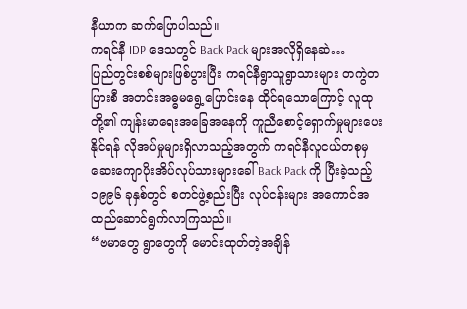နီယာက ဆက်ပြောပါသည်။
ကရင်နီ IDP ဒေသတွင် Back Pack များအလိုရှိနေဆဲ…
ပြည်တွင်းစစ်များဖြစ်ပွားပြီး ကရင်နီရွာသူရွာသားများ တကွဲတပြားစီ အတင်းအဓ္ဓမရွေ့ပြောင်းနေ ထိုင်ရသောကြောင့် လူထုတို့၏ ကျန်းမာရေးအခြေအနေကို ကူညီစောင့်ရှောက်မှုများပေးနိုင်ရန် လိုအပ်မှုများရှိလာသည့်အတွက် ကရင်နီလူငယ်တစုမှ ဆေးကျောပိုးအိပ်လုပ်သားများခေါ် Back Pack ကို ပြီးခဲ့သည့် ၁၉၉၆ ခုနှစ်တွင် စတင်ဖွဲ့စည်းပြီး လုပ်ငန်းများ အကောင်အထည်ဆောင်ရွက်လာကြသည်။
“ဗမာတွေ ရွာတွေကို မောင်းထုတ်တဲ့အချိန်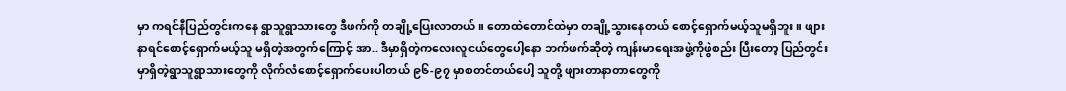မှာ ကရင်နီပြည်တွင်းကနေ ရွာသူရွာသားတွေ ဒီဖက်ကို တချို့ပြေးလာတယ်။ တောထဲတောင်ထဲမှာ တချို့သွားနေတယ် စောင့်ရှောက်မယ့်သူမရှိဘူး။ ဖျားနာရင်စောင့်ရှောက်မယ့်သူ မရှိတဲ့အတွက်ကြောင့် အာ.. ဒီမှာရှိတဲ့ကလေးလူငယ်တွေပေါ့နော ဘက်ဖက်ဆိုတဲ့ ကျန်းမာရေးအဖွဲ့ကိုဖွဲစည်း ပြီးတော့ ပြည်တွင်းမှာရှိတဲ့ရွာသူရွာသားတွေကို လိုက်လံစောင့်ရှောက်ပေးပါတယ် ၉၆-၉၇ မှာစတင်တယ်ပေါ့ သူတို့ ဖျားတာနာတာတွေကို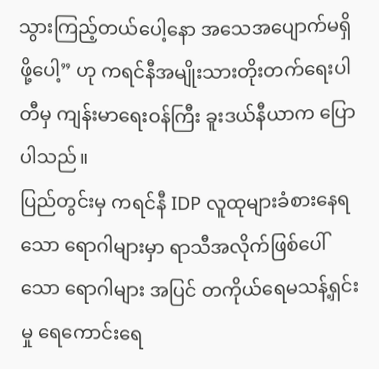သွားကြည့်တယ်ပေါ့နော အသေအပျောက်မရှိဖို့ပေါ့” ဟု ကရင်နီအမျိုးသားတိုးတက်ရေးပါတီမှ ကျန်းမာရေးဝန်ကြီး ခူးဒယ်နီယာက ပြောပါသည်။
ပြည်တွင်းမှ ကရင်နီ IDP လူထုများခံစားနေရသော ရောဂါများမှာ ရာသီအလိုက်ဖြစ်ပေါ်သော ရောဂါများ အပြင် တကိုယ်ရေမသန့်ရှင်းမှု ရေကောင်းရေ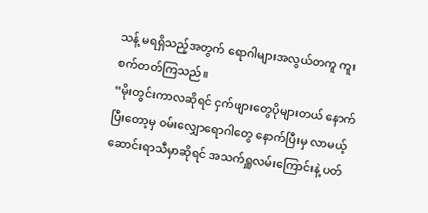သန့် မရရှိသည့်အတွက် ရောဂါများအလွယ်တကူ ကူးစက်တတ်ကြသည်။
“မိုးတွင်းကာလဆိုရင် ငှက်ဖျားတွေပိုများတယ် နောက်ပြီးတော့မှ ၀မ်းလျှောရောဂါတွေ နောက်ပြီးမှ လာမယ့်ဆောင်းရာသီမှာဆိုရင် အသက်ရှူလမ်းကြောင်းနဲ့ ပတ်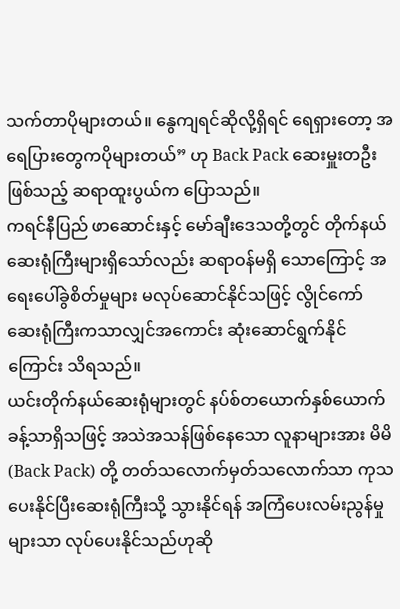သက်တာပိုများတယ်။ နွေကျရင်ဆိုလို့ရှိရင် ရေရှားတော့ အရေပြားတွေကပိုများတယ်” ဟု Back Pack ဆေးမှူးတဦးဖြစ်သည့် ဆရာထူးပွယ်က ပြောသည်။
ကရင်နီပြည် ဖာဆောင်းနှင့် မော်ချီးဒေသတို့တွင် တိုက်နယ်ဆေးရုံကြီးများရှိသော်လည်း ဆရာဝန်မရှိ သောကြောင့် အရေးပေါ်ခွဲစိတ်မှုများ မလုပ်ဆောင်နိုင်သဖြင့် လွိုင်ကော်ဆေးရုံကြီးကသာလျှင်အကောင်း ဆုံးဆောင်ရွက်နိုင်ကြောင်း သိရသည်။
ယင်းတိုက်နယ်ဆေးရုံများတွင် နပ်စ်တယောက်နှစ်ယောက်ခန့်သာရှိသဖြင့် အသဲအသန်ဖြစ်နေသော လူနာများအား မိမိ(Back Pack) တို့ တတ်သလောက်မှတ်သလောက်သာ ကုသပေးနိုင်ပြီးဆေးရုံကြီးသို့ သွားနိုင်ရန် အကြံပေးလမ်းညွန်မှုများသာ လုပ်ပေးနိုင်သည်ဟုဆို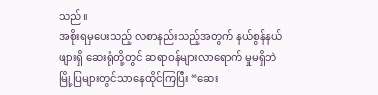သည်။
အစိုးရမှပေးသည့် လစာနည်းသည့်အတွက် နယ်စွန်နယ်ဖျားရှိ ဆေးရုံတို့တွင် ဆရာဝန်များလာရောက် မှုမရှိဘဲ မြို့ပြများတွင်သာနေထိုင်ကြပြီး “ဆေး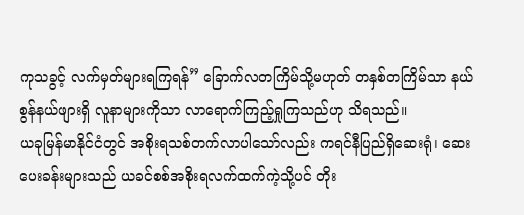ကုသခွင့် လက်မှတ်များရကြရန်” ခြောက်လတကြိမ်သို့မဟုတ် တနှစ်တကြိမ်သာ နယ်စွန်နယ်ဖျားရှိ လူနာများကိုသာ လာရောက်ကြည့်ရှုကြသည်ဟု သိရသည်။
ယခုမြန်မာနိုင်ငံတွင် အစိုးရသစ်တက်လာပါသော်လည်း ကရင်နီပြည်ရှိဆေးရုံ၊ ဆေးပေးခန်းများသည် ယခင်စစ်အစိုးရလက်ထက်ကဲ့သို့ပင် တိုး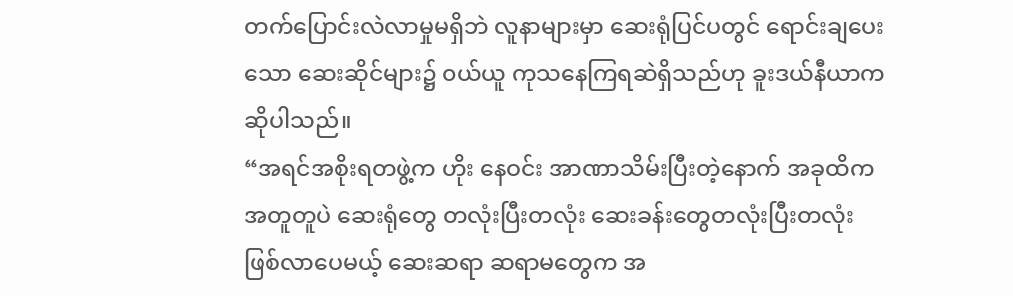တက်ပြောင်းလဲလာမှုမရှိဘဲ လူနာများမှာ ဆေးရုံပြင်ပတွင် ရောင်းချပေးသော ဆေးဆိုင်များ၌ ၀ယ်ယူ ကုသနေကြရဆဲရှိသည်ဟု ခူးဒယ်နီယာကဆိုပါသည်။
“အရင်အစိုးရတဖွဲ့က ဟိုး နေဝင်း အာဏာသိမ်းပြီးတဲ့နောက် အခုထိက အတူတူပဲ ဆေးရုံတွေ တလုံးပြီးတလုံး ဆေးခန်းတွေတလုံးပြီးတလုံး ဖြစ်လာပေမယ့် ဆေးဆရာ ဆရာမတွေက အ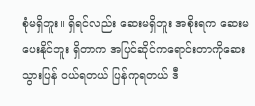စုံမရှိဘူး။ ရှိရင်လည်း ဆေးမရှိဘူး အစိုးရက ဆေးမပေးနိုင်ဘူး ရှိတာက အပြင်ဆိုင်ကရောင်းတာကိုဆေးသွားပြန် ၀ယ်ရတယ် ပြန်ကုရတယ် ဒီ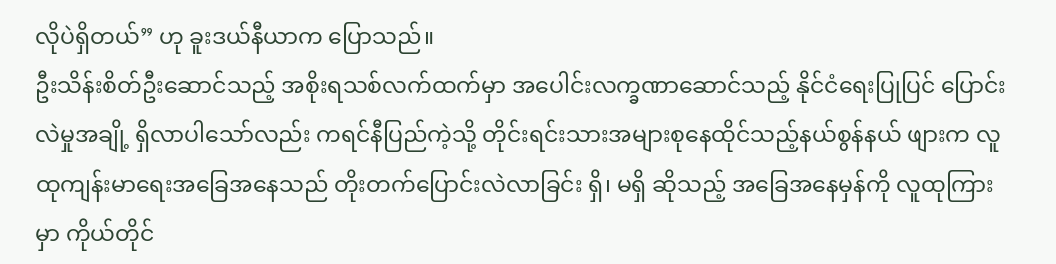လိုပဲရှိတယ်” ဟု ခူးဒယ်နီယာက ပြောသည်။
ဦးသိန်းစိတ်ဦးဆောင်သည့် အစိုးရသစ်လက်ထက်မှာ အပေါင်းလက္ခဏာဆောင်သည့် နိုင်ငံရေးပြုပြင် ပြောင်းလဲမှုအချို့ ရှိလာပါသော်လည်း ကရင်နီပြည်ကဲ့သို့ တိုင်းရင်းသားအများစုနေထိုင်သည့်နယ်စွန်နယ် ဖျားက လူထုကျန်းမာရေးအခြေအနေသည် တိုးတက်ပြောင်းလဲလာခြင်း ရှိ၊ မရှိ ဆိုသည့် အခြေအနေမှန်ကို လူထုကြားမှာ ကိုယ်တိုင်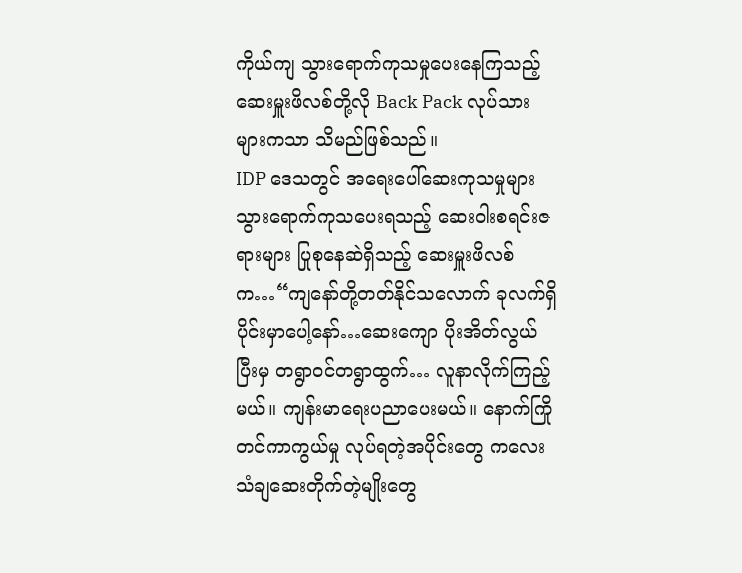ကိုယ်ကျ သွားရောက်ကုသမှုပေးနေကြသည့် ဆေးမှူးဖိလစ်တို့လို Back Pack လုပ်သားများကသာ သိမည်ဖြစ်သည်။
IDP ဒေသတွင် အရေးပေါ်ဆေးကုသမှုများ သွားရောက်ကုသပေးရသည့် ဆေးဝါးစရင်းဇရားများ ပြုစုနေဆဲရှိသည့် ဆေးမှူးဖိလစ်က…“ကျနော်တို့တတ်နိုင်သလောက် ခုလက်ရှိပိုင်းမှာပေါ့နော်…ဆေးကျော ပိုးအိတ်လွယ်ပြီးမှ တရွာဝင်တရွာထွက်… လူနာလိုက်ကြည့်မယ်။ ကျန်းမာရေးပညာပေးမယ်။ နောက်ကြိုတင်ကာကွယ်မှု လုပ်ရတဲ့အပိုင်းတွေ ကလေးသံချဆေးတိုက်တဲ့မျိုးတွေ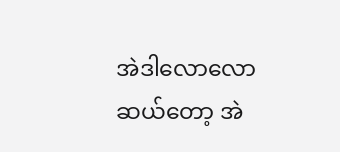အဲဒါလောလော ဆယ်တော့ အဲ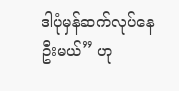ဒါပုံမှန်ဆက်လုပ်နေဦးမယ်” ဟု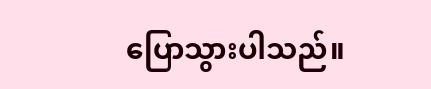ပြောသွားပါသည်။